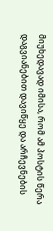მიუხედავად იმისა, რომ ამ პოსტის წერა დაგვიანებით დავიწყე და არჩევნების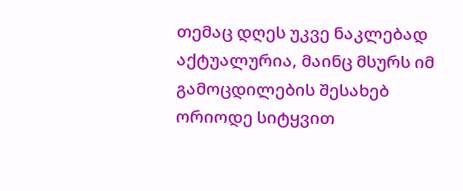თემაც დღეს უკვე ნაკლებად აქტუალურია, მაინც მსურს იმ გამოცდილების შესახებ ორიოდე სიტყვით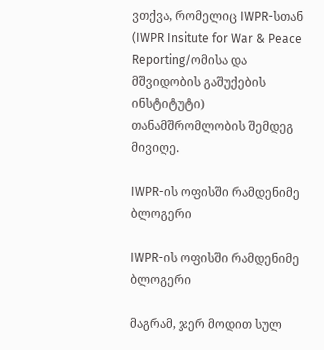ვთქვა, რომელიც IWPR-სთან (IWPR Insitute for War & Peace Reporting/ომისა და მშვიდობის გაშუქების ინსტიტუტი) თანამშრომლობის შემდეგ მივიღე.

IWPR-ის ოფისში რამდენიმე ბლოგერი

IWPR-ის ოფისში რამდენიმე ბლოგერი

მაგრამ, ჯერ მოდით სულ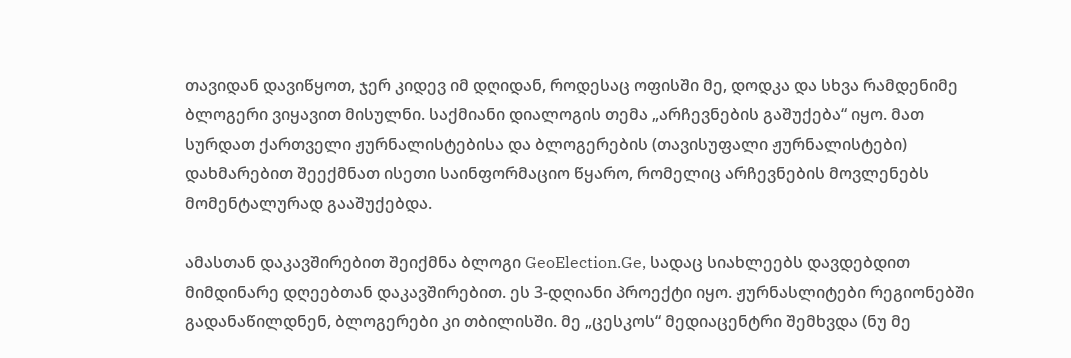თავიდან დავიწყოთ, ჯერ კიდევ იმ დღიდან, როდესაც ოფისში მე, დოდკა და სხვა რამდენიმე ბლოგერი ვიყავით მისულნი. საქმიანი დიალოგის თემა „არჩევნების გაშუქება“ იყო. მათ სურდათ ქართველი ჟურნალისტებისა და ბლოგერების (თავისუფალი ჟურნალისტები) დახმარებით შეექმნათ ისეთი საინფორმაციო წყარო, რომელიც არჩევნების მოვლენებს მომენტალურად გააშუქებდა.

ამასთან დაკავშირებით შეიქმნა ბლოგი GeoElection.Ge, სადაც სიახლეებს დავდებდით მიმდინარე დღეებთან დაკავშირებით. ეს 3-დღიანი პროექტი იყო. ჟურნასლიტები რეგიონებში გადანაწილდნენ, ბლოგერები კი თბილისში. მე „ცესკოს“ მედიაცენტრი შემხვდა (ნუ მე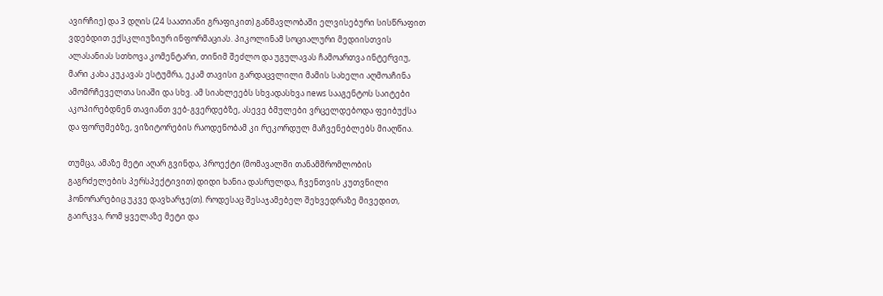ავირჩიე) და 3 დღის (24 საათიანი გრაფიკით) განმავლობაში ელვისებური სისწრაფით ვდებდით ექსკლიუზიურ ინფორმაციას. პიკოლინამ სოციალური მედიისთვის ალასანიას სთხოვა კომენტარი, თინიმ შეძლო და უგულავას ჩამოართვა ინტერვიუ, მარი კახა კუკავას ესტუმრა, ეკამ თავისი გარდაცვლილი მამის სახელი აღმოაჩინა ამომრჩეველთა სიაში და სხვ. ამ სიახლეებს სხვადასხვა news სააგენტოს საიტები აკოპირებდნენ თავიანთ ვებ-გვერდებზე, ასევე ბმულები ვრცელდებოდა ფეიბუქსა და ფორუმებზე, ვიზიტორების რაოდენობამ კი რეკორდულ მაჩვენებლებს მიაღწია.

თუმცა, ამაზე მეტი აღარ გვინდა, პროექტი (მომავალში თანამშრომლობის გაგრძელების პერსპექტივით) დიდი ხანია დასრულდა, ჩვენთვის კუთვნილი ჰონორარებიც უკვე დავხარჯე(თ). როდესაც შესაჯამებელ შეხვედრაზე მივედით, გაირკვა, რომ ყველაზე მეტი და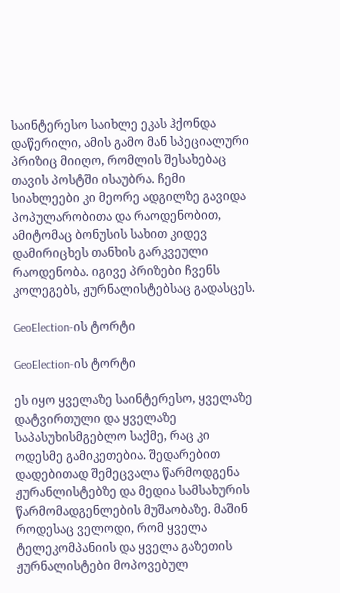საინტერესო საიხლე ეკას ჰქონდა დაწერილი, ამის გამო მან სპეციალური პრიზიც მიიღო, რომლის შესახებაც თავის პოსტში ისაუბრა. ჩემი სიახლეები კი მეორე ადგილზე გავიდა პოპულარობითა და რაოდენობით, ამიტომაც ბონუსის სახით კიდევ დამირიცხეს თანხის გარკვეული რაოდენობა. იგივე პრიზები ჩვენს კოლეგებს, ჟურნალისტებსაც გადასცეს.

GeoElection-ის ტორტი

GeoElection-ის ტორტი

ეს იყო ყველაზე საინტერესო, ყველაზე დატვირთული და ყველაზე საპასუხისმგებლო საქმე, რაც კი ოდესმე გამიკეთებია. შედარებით დადებითად შემეცვალა წარმოდგენა ჟურანლისტებზე და მედია სამსახურის წარმომადგენლების მუშაობაზე. მაშინ როდესაც ველოდი, რომ ყველა ტელეკომპანიის და ყველა გაზეთის ჟურნალისტები მოპოვებულ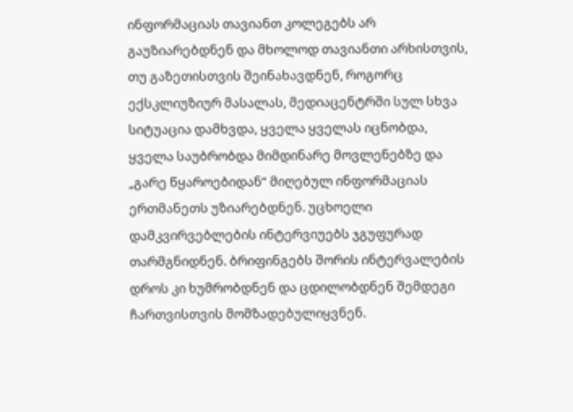ინფორმაციას თავიანთ კოლეგებს არ გაუზიარებდნენ და მხოლოდ თავიანთი არხისთვის, თუ გაზეთისთვის შეინახავდნენ, როგორც ექსკლიუზიურ მასალას, მედიაცენტრში სულ სხვა სიტუაცია დამხვდა, ყველა ყველას იცნობდა, ყველა საუბრობდა მიმდინარე მოვლენებზე და „გარე წყაროებიდან“ მიღებულ ინფორმაციას ერთმანეთს უზიარებდნენ. უცხოელი დამკვირვებლების ინტერვიუებს ჯგუფურად თარმგნიდნენ. ბრიფინგებს შორის ინტერვალების დროს კი ხუმრობდნენ და ცდილობდნენ შემდეგი ჩართვისთვის მომზადებულიყვნენ.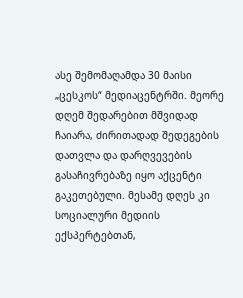ასე შემომაღამდა 30 მაისი „ცესკოს“ მედიაცენტრში. მეორე დღემ შედარებით მშვიდად ჩაიარა, ძირითადად შედეგების დათვლა და დარღვევების გასაჩივრებაზე იყო აქცენტი გაკეთებული. მესამე დღეს კი სოციალური მედიის ექსპერტებთან,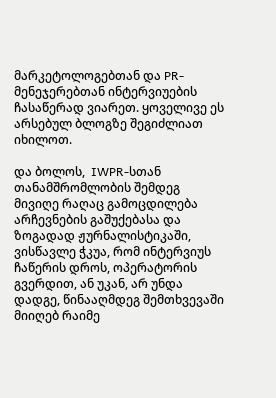მარკეტოლოგებთან და PR-მენეჯერებთან ინტერვიუების ჩასაწერად ვიარეთ. ყოველივე ეს არსებულ ბლოგზე შეგიძლიათ იხილოთ.

და ბოლოს,  IWPR-სთან თანამშრომლობის შემდეგ მივიღე რაღაც გამოცდილება არჩევნების გაშუქებასა და ზოგადად ჟურნალისტიკაში, ვისწავლე ჭკუა, რომ ინტერვიუს ჩაწერის დროს, ოპერატორის გვერდით, ან უკან, არ უნდა დადგე, წინააღმდეგ შემთხვევაში მიიღებ რაიმე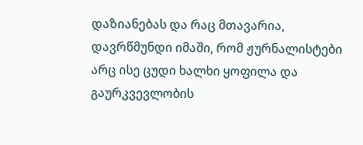დაზიანებას და რაც მთავარია, დავრწმუნდი იმაში, რომ ჟურნალისტები არც ისე ცუდი ხალხი ყოფილა და გაურკვევლობის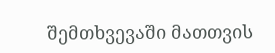შემთხვევაში მათთვის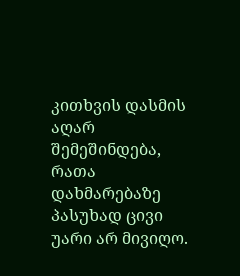კითხვის დასმის აღარ შემეშინდება, რათა დახმარებაზე პასუხად ცივი უარი არ მივიღო.